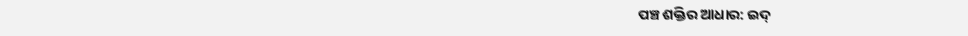ପଞ୍ଚ ଶକ୍ତିର ଆଧାର: ଇଦ୍‌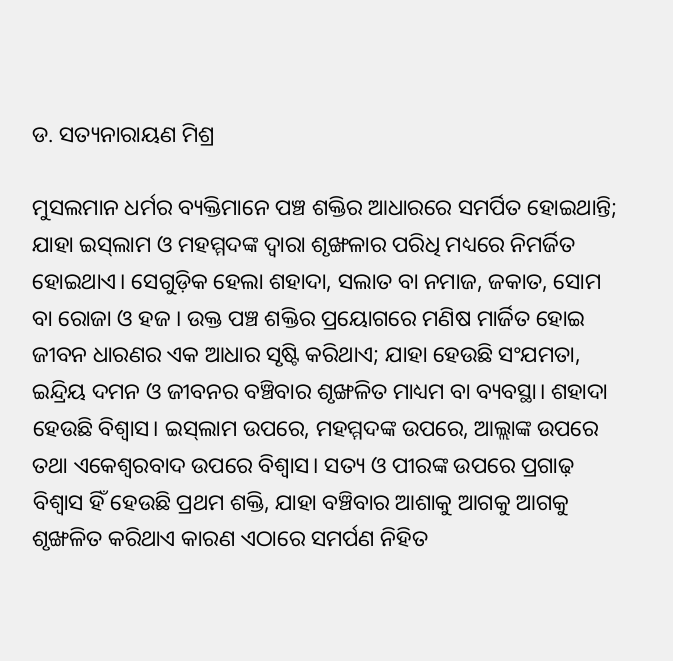ଡ. ସତ୍ୟନାରାୟଣ ମିଶ୍ର

ମୁସଲମାନ ଧର୍ମର ବ୍ୟକ୍ତିମାନେ ପଞ୍ଚ ଶକ୍ତିର ଆଧାରରେ ସମର୍ପିତ ହୋଇଥାନ୍ତି; ଯାହା ଇସ୍‌ଲାମ ଓ ମହମ୍ମଦଙ୍କ ଦ୍ୱାରା ଶୃଙ୍ଖଳାର ପରିଧି ମଧ୍ୟରେ ନିମର୍ଜିତ ହୋଇଥାଏ। ସେଗୁଡ଼ିକ ହେଲା ଶହାଦା, ସଲାତ ବା ନମାଜ, ଜକାତ, ସୋମ ବା ରୋଜା ଓ ହଜ । ଉକ୍ତ ପଞ୍ଚ ଶକ୍ତିର ପ୍ରୟୋଗରେ ମଣିଷ ମାର୍ଜିତ ହୋଇ ଜୀବନ ଧାରଣର ଏକ ଆଧାର ସୃଷ୍ଟି କରିଥାଏ; ଯାହା ହେଉଛି ସଂଯମତା, ଇନ୍ଦ୍ରିୟ ଦମନ ଓ ଜୀବନର ବଞ୍ଚିବାର ଶୃଙ୍ଖଳିତ ମାଧ୍ୟମ ବା ବ୍ୟବସ୍ଥା। ଶହାଦା ହେଉଛି ବିଶ୍ୱାସ। ଇସ୍‌ଲାମ ଉପରେ, ମହମ୍ମଦଙ୍କ ଉପରେ, ଆଲ୍ଲାଙ୍କ ଉପରେ ତଥା ଏକେଶ୍ୱରବାଦ ଉପରେ ବିଶ୍ୱାସ। ସତ୍ୟ ଓ ପୀରଙ୍କ ଉପରେ ପ୍ରଗାଢ଼ ବିଶ୍ୱାସ ହିଁ ହେଉଛି ପ୍ରଥମ ଶକ୍ତି, ଯାହା ବଞ୍ଚିବାର ଆଶାକୁ ଆଗକୁ ଆଗକୁ ଶୃଙ୍ଖଳିତ କରିଥାଏ କାରଣ ଏଠାରେ ସମର୍ପଣ ନିହିତ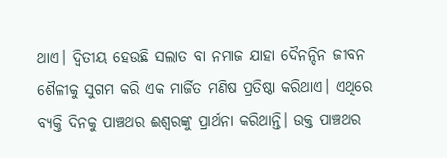ଥାଏ। ଦ୍ୱିତୀୟ ହେଉଛି ସଲାତ ବା ନମାଜ ଯାହା ଦୈନନ୍ଦିନ ଜୀବନ ଶୈଳୀକୁ ସୁଗମ କରି ଏକ ମାର୍ଜିତ ମଣିଷ ପ୍ରତିଷ୍ଠା କରିଥାଏ। ଏଥିରେ ବ୍ୟକ୍ତି ଦିନକୁ ପାଞ୍ଚଥର ଈଶ୍ୱରଙ୍କୁ ପ୍ରାର୍ଥନା କରିଥାନ୍ତି। ଉକ୍ତ ପାଞ୍ଚଥର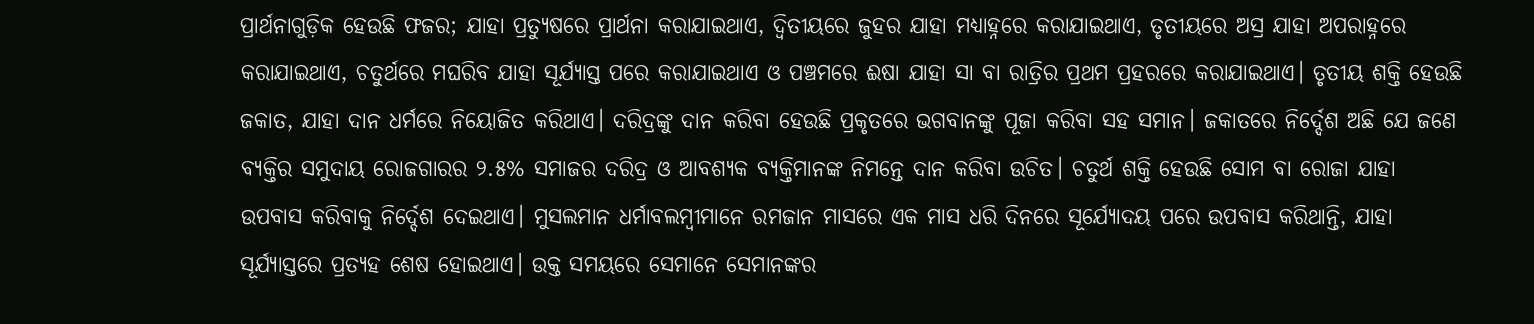ପ୍ରାର୍ଥନାଗୁଡ଼ିକ ହେଉଛି ଫଜର; ଯାହା ପ୍ରତ୍ୟୁଷରେ ପ୍ରାର୍ଥନା କରାଯାଇଥାଏ, ଦ୍ୱିତୀୟରେ ଜୁହର ଯାହା ମଧ୍ୟାହ୍ନରେ କରାଯାଇଥାଏ, ତୃତୀୟରେ ଅସ୍ର ଯାହା ଅପରାହ୍ନରେ କରାଯାଇଥାଏ, ଚତୁର୍ଥରେ ମଘରିବ ଯାହା ସୂର୍ଯ୍ୟାସ୍ତ ପରେ କରାଯାଇଥାଏ ଓ ପଞ୍ଚମରେ ଈଷା ଯାହା ସା ବା ରାତ୍ରିର ପ୍ରଥମ ପ୍ରହରରେ କରାଯାଇଥାଏ। ତୃତୀୟ ଶକ୍ତି ହେଉଛି ଜକାତ, ଯାହା ଦାନ ଧର୍ମରେ ନିୟୋଜିତ କରିଥାଏ। ଦରିଦ୍ରଙ୍କୁ ଦାନ କରିବା ହେଉଛି ପ୍ରକୃତରେ ଭଗବାନଙ୍କୁ ପୂଜା କରିବା ସହ ସମାନ। ଜକାତରେ ନିର୍ଦ୍ଦେଶ ଅଛି ଯେ ଜଣେ ବ୍ୟକ୍ତିର ସମୁଦାୟ ରୋଜଗାରର ୨.୫% ସମାଜର ଦରିଦ୍ର ଓ ଆବଶ୍ୟକ ବ୍ୟକ୍ତିମାନଙ୍କ ନିମନ୍ତେ ଦାନ କରିବା ଉଚିତ। ଚତୁର୍ଥ ଶକ୍ତି ହେଉଛି ସୋମ ବା ରୋଜା ଯାହା ଉପବାସ କରିବାକୁ ନିର୍ଦ୍ଦେଶ ଦେଇଥାଏ। ମୁସଲମାନ ଧର୍ମାବଲମ୍ବୀମାନେ ରମଜାନ ମାସରେ ଏକ ମାସ ଧରି ଦିନରେ ସୂର୍ଯ୍ୟୋଦୟ ପରେ ଉପବାସ କରିଥାନ୍ତି, ଯାହା ସୂର୍ଯ୍ୟାସ୍ତରେ ପ୍ରତ୍ୟହ ଶେଷ ହୋଇଥାଏ। ଉକ୍ତ ସମୟରେ ସେମାନେ ସେମାନଙ୍କର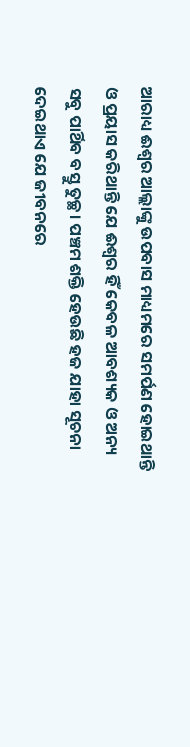ଆରାଧ୍ୟ ଈଶ୍ୱର ଆଲ୍ଲାଙ୍କୁ ଉପବାସ ମାଧ୍ୟମରେ ସମର୍ପଣ ହୋଇଥାନ୍ତି ଓ ପ୍ରୟାସ କରିଥାନ୍ତି ଯେ ଈଶ୍ୱର ହିଁ କେବଳ ଆବଶ୍ୟକ ଓ ଅନ୍ୟ ସବୁ ପାର୍ଥିବ ବସ୍ତୁ ତୁଚ୍ଛ। ପଞ୍ଚମ ଶକ୍ତି ହେଉଛି ହଜ ଯାହା ସୂଚନା ଦେଇଥାଏ ଯେ ଜୀବନରେ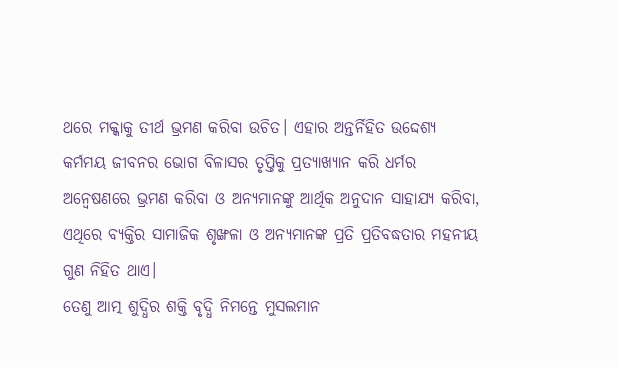ଥରେ ମକ୍କାକୁ ତୀର୍ଥ ଭ୍ରମଣ କରିବା ଉଚିତ। ଏହାର ଅନ୍ତର୍ନିହିତ ଉଦ୍ଦେଶ୍ୟ କର୍ମମୟ ଜୀବନର ଭୋଗ ବିଳାସର ତୃପ୍ତିକୁ ପ୍ରତ୍ୟାଖ୍ୟାନ କରି ଧର୍ମର ଅନ୍ବେଷଣରେ ଭ୍ରମଣ କରିବା ଓ ଅନ୍ୟମାନଙ୍କୁ ଆର୍ଥିକ ଅନୁଦାନ ସାହାଯ୍ୟ କରିବା, ଏଥିରେ ବ୍ୟକ୍ତିର ସାମାଜିକ ଶୃଙ୍ଖଳା ଓ ଅନ୍ୟମାନଙ୍କ ପ୍ରତି ପ୍ରତିବଦ୍ଧତାର ମହନୀୟ ଗୁଣ ନିହିତ ଥାଏ।
ତେଣୁ ଆତ୍ମ ଶୁଦ୍ଧିର ଶକ୍ତି ବୃଦ୍ଧି ନିମନ୍ତେ ମୁସଲମାନ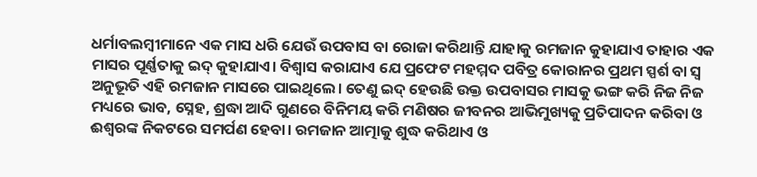ଧର୍ମାବଲମ୍ବୀମାନେ ଏକ ମାସ ଧରି ଯେଉଁ ଉପବାସ ବା ରୋଜା କରିଥାନ୍ତି ଯାହାକୁ ରମଜାନ କୁହାଯାଏ ତାହାର ଏକ ମାସର ପୂର୍ଣ୍ଣତାକୁ ଇଦ୍‌ କୁହାଯାଏ। ବିଶ୍ୱାସ କରାଯାଏ ଯେ ପ୍ରଫେଟ ମହମ୍ମଦ ପବିତ୍ର କୋରାନର ପ୍ରଥମ ସ୍ପର୍ଶ ବା ସ୍ବ ଅନୁଭୂତି ଏହି ରମଜାନ ମାସରେ ପାଇଥିଲେ। ତେଣୁ ଇଦ୍‌ ହେଉଛି ଉକ୍ତ ଉପବାସର ମାସକୁ ଭଙ୍ଗ କରି ନିଜ ନିଜ ମଧ୍ୟରେ ଭାବ, ସ୍ନେହ, ଶ୍ରଦ୍ଧା ଆଦି ଗୁଣରେ ବିନିମୟ କରି ମଣିଷର ଜୀବନର ଆଭିମୁଖ୍ୟକୁ ପ୍ରତିପାଦନ କରିବା ଓ ଈଶ୍ୱରଙ୍କ ନିକଟରେ ସମର୍ପଣ ହେବା। ରମଜାନ ଆତ୍ମାକୁ ଶୁଦ୍ଧ କରିଥାଏ ଓ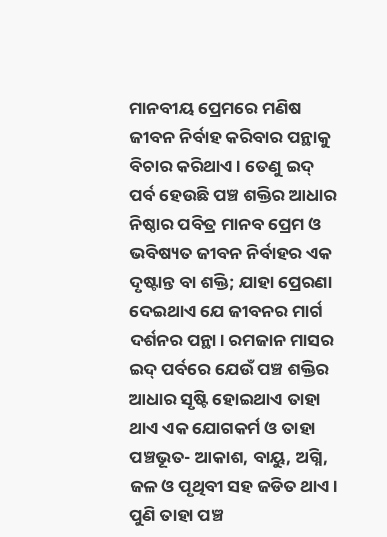ମାନବୀୟ ପ୍ରେମରେ ମଣିଷ ଜୀବନ ନିର୍ବାହ କରିବାର ପନ୍ଥାକୁ ବିଚାର କରିଥାଏ। ତେଣୁ ଇଦ୍‌ ପର୍ବ ହେଉଛି ପଞ୍ଚ ଶକ୍ତିର ଆଧାର ନିଷ୍ଠାର ପବିତ୍ର ମାନବ ପ୍ରେମ ଓ ଭବିଷ୍ୟତ ଜୀବନ ନିର୍ବାହର ଏକ ଦୃଷ୍ଟାନ୍ତ ବା ଶକ୍ତି; ଯାହା ପ୍ରେରଣା ଦେଇଥାଏ ଯେ ଜୀବନର ମାର୍ଗ ଦର୍ଶନର ପନ୍ଥା। ରମଜାନ ମାସର ଇଦ୍‌ ପର୍ବରେ ଯେଉଁ ପଞ୍ଚ ଶକ୍ତିର ଆଧାର ସୃଷ୍ଟି ହୋଇଥାଏ ତାହା ଥାଏ ଏକ ଯୋଗକର୍ମ ଓ ତାହା ପଞ୍ଚଭୂତ- ଆକାଶ, ବାୟୁ, ଅଗ୍ନି, ଜଳ ଓ ପୃଥିବୀ ସହ ଜଡିତ ଥାଏ। ପୁଣି ତାହା ପଞ୍ଚ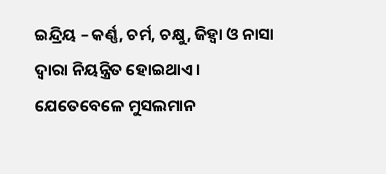ଇନ୍ଦ୍ରିୟ – କର୍ଣ୍ଣ, ଚର୍ମ, ଚକ୍ଷୁ, ଜିହ୍ବା ଓ ନାସା ଦ୍ୱାରା ନିୟନ୍ତ୍ରିତ ହୋଇଥାଏ। ଯେତେବେଳେ ମୁସଲମାନ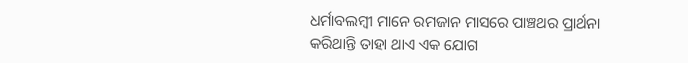ଧର୍ମାବଲମ୍ବୀ ମାନେ ରମଜାନ ମାସରେ ପାଞ୍ଚଥର ପ୍ରାର୍ଥନା କରିଥାନ୍ତି ତାହା ଥାଏ ଏକ ଯୋଗ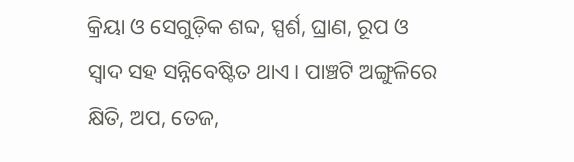କ୍ରିୟା ଓ ସେଗୁଡ଼ିକ ଶବ୍ଦ, ସ୍ପର୍ଶ, ଘ୍ରାଣ, ରୂପ ଓ ସ୍ବାଦ ସହ ସନ୍ନିବେଷ୍ଟିତ ଥାଏ। ପାଞ୍ଚଟି ଅଙ୍ଗୁଳିରେ କ୍ଷିତି, ଅପ, ତେଜ,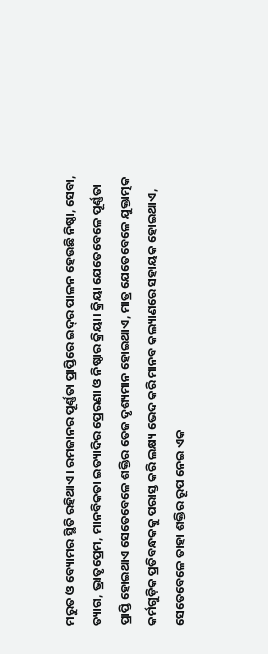ମରୁତ ଓ ବ୍ୟୋମର ସ୍ଥିତି ରହିଥାଏ। ରମଜାନର ପୂର୍ଣ୍ଣତା ପ୍ରାପ୍ତିରେ ଇଦ୍‌ର ପାଳନ ହେଉଛି ନିଷ୍ଠା, ସେବା, ତ୍ୟାଗ, ଭ୍ରାତୃପ୍ରେମ, ମାନବିକତା ଇତ୍ୟାଦିର ପ୍ରେରଣା ଓ ନିଷ୍ଠାର କ୍ରିୟା। କ୍ରିୟା ଯେତେବେଳେ ପୂର୍ଣ୍ଣତା ପ୍ରାପ୍ତି ହୋଇଥାଏ ସେତେବେଳେ ଶକ୍ତିର ତେଜ ଦୃଶ୍ୟମାନ ହୋଇଥାଏ, ମାତ୍ର ଯେତେବେଳେ ଯୁକ୍ତାତ୍ମକ କର୍ମଗୁଡ଼ିକ ପ୍ରତିବନ୍ଧକକୁ ପରାସ୍ତ କରି ଲକ୍ଷ୍ୟ ଭେଦ କରି ମାନବ କଲ୍ୟାଣରେ ସହାୟକ ହୋଇଥାଏ, ସେତେବେଳେ ତାହା ଶକ୍ତିର ରୂପ ନେଇ ଏକ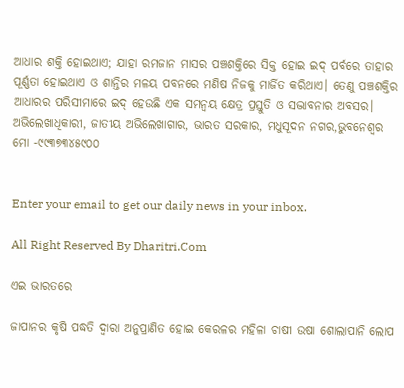ଆଧାର ଶକ୍ତି ହୋଇଥାଏ; ଯାହା ରମଜାନ ମାସର ପଞ୍ଚଶକ୍ତିରେ ସିକ୍ତ ହୋଇ ଇଦ୍‌ ପର୍ବରେ ତାହାର ପୂର୍ଣ୍ଣତା ହୋଇଥାଏ ଓ ଶାନ୍ତିର ମଳୟ ପବନରେ ମଣିଷ ନିଜକୁ ମାର୍ଜିତ କରିଥାଏ। ତେଣୁ ପଞ୍ଚଶକ୍ତିର ଆଧାରର ପରିସୀମାରେ ଇଦ୍‌ ହେଉଛି ଏକ ସମନ୍ବୟ କ୍ଷେତ୍ର ପ୍ରସ୍ତୁତି ଓ ସଦ୍ଭାବନାର ଅବସର।
ଅଭିଲେଖାଧିକାରୀ, ଜାତୀୟ ଅଭିଲେଖାଗାର, ଭାରତ ସରକାର, ମଧୁସୂଦନ ନଗର,ଭୁବନେଶ୍ବର
ମୋ -୯୯୩୭୩୪୫୯୦୦


Enter your email to get our daily news in your inbox.

All Right Reserved By Dharitri.Com

ଏଇ ଭାରତରେ

ଜାପାନର କୃଷି ପଦ୍ଧତି ଦ୍ୱାରା ଅନୁପ୍ରାଣିତ ହୋଇ କେରଳର ମହିଳା ଚାଷୀ ଉଷା ଶୋଲାପାନି ଲୋପ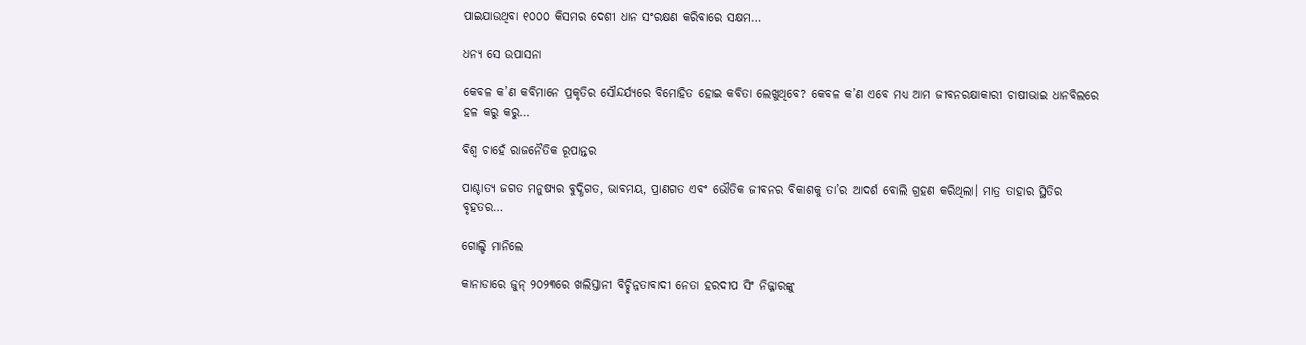ପାଇଯାଉଥିବା ୧୦୦୦ କିସମର ଦେଶୀ ଧାନ ସଂରକ୍ଷଣ କରିବାରେ ସକ୍ଷମ…

ଧନ୍ୟ ସେ ଉପାସନା

କେବଳ କ’ଣ କବିମାନେ ପ୍ରକୃତିର ସୌନ୍ଦର୍ଯ୍ୟରେ ବିମୋହିତ ହୋଇ କବିତା ଲେଖୁଥିବେ? କେବଳ କ’ଣ ଏବେ ମଧ୍ୟ ଆମ ଜୀବନରକ୍ଷାକାରୀ ଚାଷୀଭାଇ ଧାନବିଲରେ ହଳ କରୁ କରୁ…

ବିଶ୍ୱ ଚାହେଁ ରାଜନୈତିକ ରୂପାନ୍ତର

ପାଶ୍ଚାତ୍ୟ ଜଗତ ମନୁଷ୍ୟର ବୁଦ୍ଧିଗତ, ଭାବମୟ, ପ୍ରାଣଗତ ଏବଂ ଭୌତିକ ଜୀବନର ବିକାଶକୁ ତା’ର ଆଦର୍ଶ ବୋଲି ଗ୍ରହଣ କରିଥିଲା। ମାତ୍ର ତାହାର ସ୍ଥିତିର ବୃହତର…

ଗୋଲ୍ଡି ମାନିଲେ

କାନାଡାରେ ଜୁନ୍‌ ୨୦୨୩ରେ ଖଲିସ୍ତାନୀ ବିଚ୍ଛିନ୍ନତାବାଦୀ ନେତା ହରଦୀପ ସିଂ ନିଜ୍ଜାରଙ୍କୁ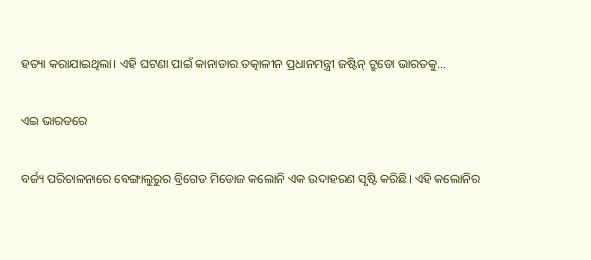ହତ୍ୟା କରାଯାଇଥିଲା। ଏହି ଘଟଣା ପାଇଁ କାନାଡାର ତତ୍କାଳୀନ ପ୍ରଧାନମନ୍ତ୍ରୀ ଜଷ୍ଟିନ୍‌ ଟ୍ରୁଡୋ ଭାରତକୁ…

ଏଇ ଭାରତରେ

ବର୍ଜ୍ୟ ପରିଚାଳନାରେ ବେଙ୍ଗାଲୁରୁର ବ୍ରିଗେଡ ମିଡୋଜ କଲୋନି ଏକ ଉଦାହରଣ ସୃଷ୍ଟି କରିଛି। ଏହି କଲୋନିର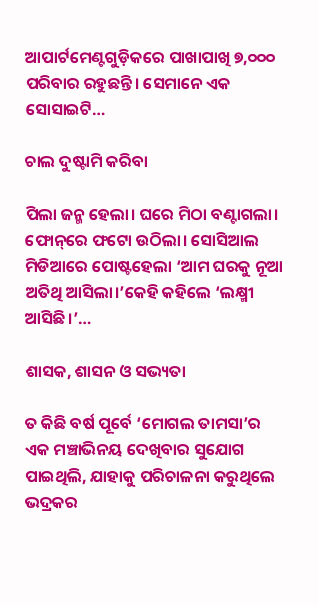ଆପାର୍ଟମେଣ୍ଟଗୁଡ଼ିକରେ ପାଖାପାଖି ୭,୦୦୦ ପରିବାର ରହୁଛନ୍ତି। ସେମାନେ ଏକ ସୋସାଇଟି…

ଚାଲ ଦୁଷ୍ଟାମି କରିବା

ପିଲା ଜନ୍ମ ହେଲା। ଘରେ ମିଠା ବଣ୍ଟାଗଲା। ଫୋନ୍‌ରେ ଫଟୋ ଉଠିଲା। ସୋସିଆଲ ମିଡିଆରେ ପୋଷ୍ଟହେଲା ‘ଆମ ଘରକୁ ନୂଆ ଅତିଥି ଆସିଲା।’କେହି କହିଲେ ‘ଲକ୍ଷ୍ମୀ ଆସିଛି।’…

ଶାସକ, ଶାସନ ଓ ସଭ୍ୟତା

ତ କିଛି ବର୍ଷ ପୂର୍ବେ ‘ମୋଗଲ ତାମସା’ର ଏକ ମଞ୍ଚାଭିନୟ ଦେଖିବାର ସୁଯୋଗ ପାଇଥିଲି, ଯାହାକୁ ପରିଚାଳନା କରୁଥିଲେ ଭଦ୍ରକର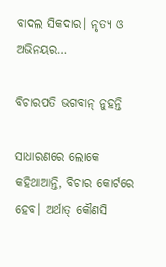ବାଦଲ ସିକଦାର। ନୃତ୍ୟ ଓ ଅଭିନୟର…

ବିଚାରପତି ଭଗବାନ୍‌ ନୁହନ୍ତି

ସାଧାରଣରେ ଲୋକେ କହିଥାଆନ୍ତି, ବିଚାର କୋର୍ଟରେ ହେବ। ଅର୍ଥାତ୍‌ କୌଣସି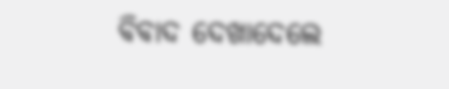ବିବାଦ ଦେଖାଦେଲେ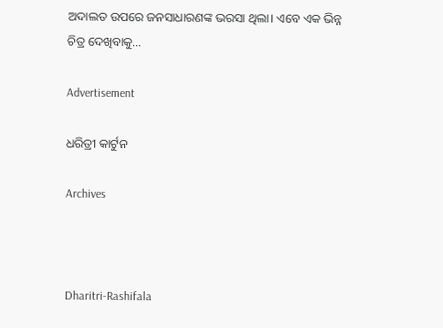ଅଦାଲତ ଉପରେ ଜନସାଧାରଣଙ୍କ ଭରସା ଥିଲା। ଏବେ ଏକ ଭିନ୍ନ ଚିତ୍ର ଦେଖିବାକୁ…

Advertisement

ଧରିତ୍ରୀ କାର୍ଟୁନ

Archives



Dharitri-Rashifala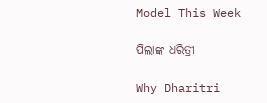Model This Week

ପିଲାଙ୍କ ଧରିତ୍ରୀ

Why Dharitri